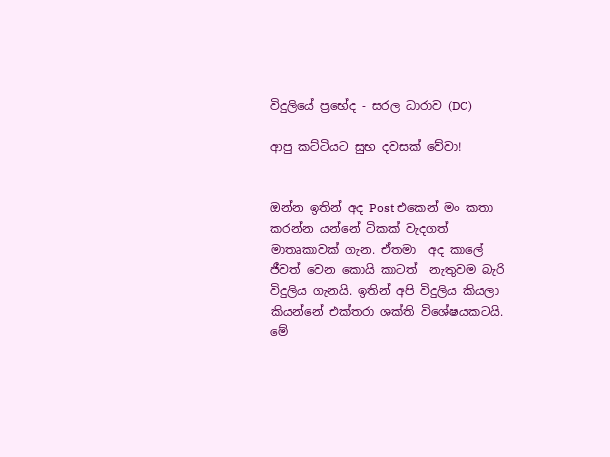විදුලියේ ප්‍රභේද - සරල ධාරාව (DC)

ආපු කට්ටියට සුභ දවසක් වේවා!


ඔන්න ඉතින් අද Post එකෙන් මං කතා කරන්න යන්නේ ටිකක් වැදගත් මාතෘකාවක් ගැන. ඒතමා  අද කාලේ ජීවත් වෙන කොයි කාටත්  නැතුවම බැරි විදුලිය ගැනයි. ඉතින් අපි විදුලිය කියලා කියන්නේ එක්තරා ශක්ති විශේෂයකටයි. මේ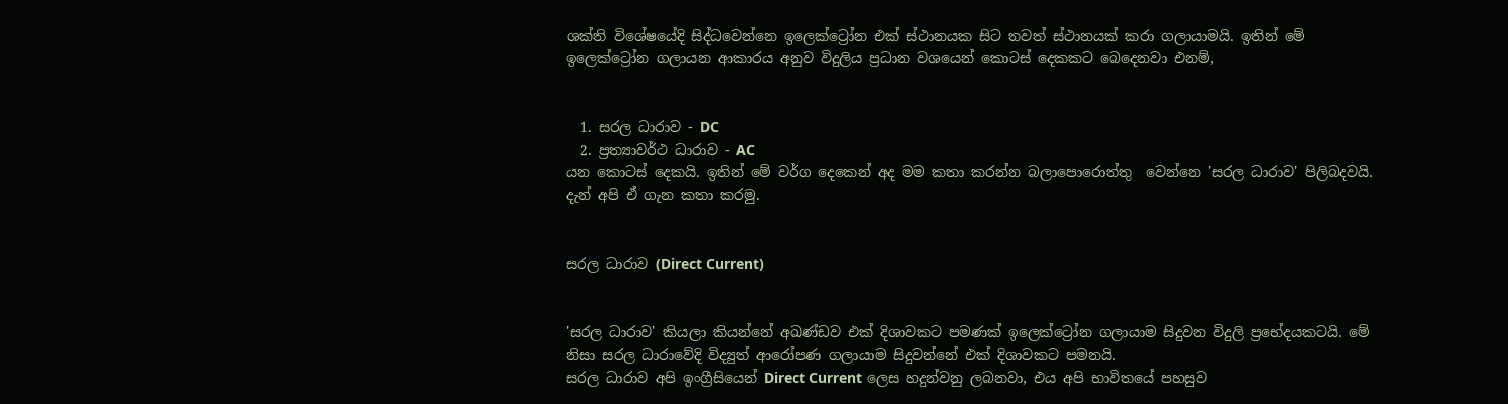ශක්ති විශේෂයේදි සිද්ධවෙන්නෙ ඉලෙක්ට්‍රෝන එක් ස්ථානයක සිට තවත් ස්ථානයක් කරා ගලායාමයි. ඉතින් මේ ඉලෙක්ට්‍රෝන ගලායන ආකාරය අනුව විදුලිය ප්‍රධාන වශයෙන් කොටස් දෙකකට බෙදෙනවා එනම්,


  1. සරල ධාරාව - DC
  2. ප්‍රත්‍යාවර්ථ ධාරාව - AC
යන කොටස් දෙකයි. ඉතින් මේ වර්ග දෙකෙන් අද මම කතා කරන්න බලාපොරොත්තු  වෙන්නෙ 'සරල ධාරාව' පිලිබදවයි. දැන් අපි ඒ ගැන කතා කරමු.


සරල ධාරාව (Direct Current)


'සරල ධාරාව' කියලා කියන්නේ අඛණ්ඩව එක් දිශාවකට පමණක් ඉලෙක්ට්‍රෝන ගලායාම සිදුවන විදුලි ප්‍රභේදයකටයි. මේ නිසා සරල ධාරාවේදි විද්‍යුත් ආරෝපණ ගලායාම සිදුවන්නේ එක් දිශාවකට පමනයි.
සරල ධාරාව අපි ඉංග්‍රීසියෙන් Direct Current ලෙස හදුන්වනු ලබනවා, එය අපි භාවිතයේ පහසුව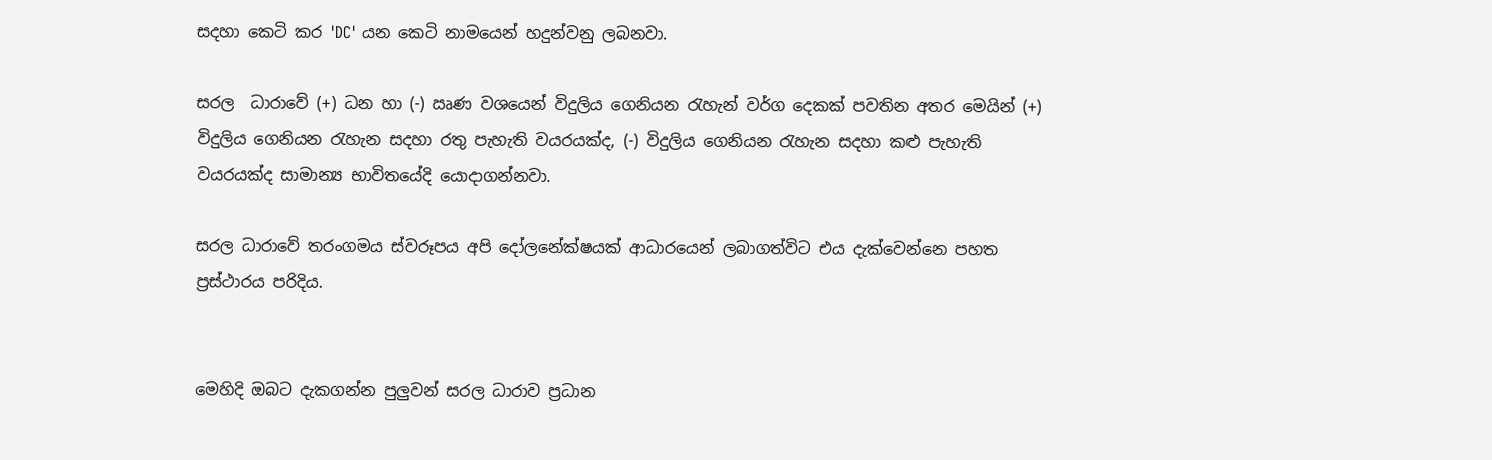සදහා කෙටි කර 'DC' යන කෙටි නාමයෙන් හදුන්වනු ලබනවා.

සරල  ධාරාවේ (+) ධන හා (-) ඍණ වශයෙන් විදුලිය ගෙනියන රැහැන් වර්ග දෙකක් පවතින අතර මෙයින් (+) විදුලිය ගෙනියන රැහැන සදහා රතු පැහැති වයරයක්ද, (-) විදුලිය ගෙනියන රැහැන සදහා කළු පැහැති වයරයක්ද සාමාන්‍ය භාවිතයේදි යොදාගන්නවා.

සරල ධාරාවේ තරංගමය ස්වරූපය අපි දෝලනේක්ෂයක් ආධාරයෙන් ලබාගත්විට එය දැක්වෙන්නෙ පහත ප්‍රස්ථාරය පරිදිය.


මෙහිදි ඔබට දැකගන්න පුලුවන් සරල ධාරාව ප්‍රධාන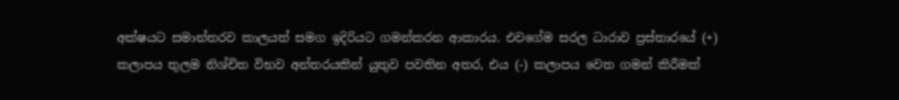අක්ෂයට සමාන්තරව කාලයත් සමග ඉදිරියට ගමන්කරන ආකාරය. එවගේම සරල ධාරාව ප්‍රස්තාරයේ (+) කලාපය තුලම නිශ්චිත විභව අන්තරයකින් යුතුව පවතින අතර, එය (-) කලාපය වෙත ගමන් කිරීමක්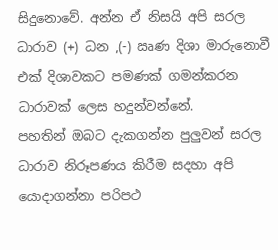සිදුනොවේ. අන්න ඒ නිසයි අපි සරල ධාරාව (+) ධන ,(-) ඍණ දිශා මාරුනොවී එක් දිශාවකට පමණක් ගමන්කරන ධාරාවක් ලෙස හදුන්වන්නේ.
පහතින් ඔබට දැකගන්න පුලුවන් සරල ධාරාව නිරූපණය කිරීම සදහා අපි යොදාගන්නා පරිපථ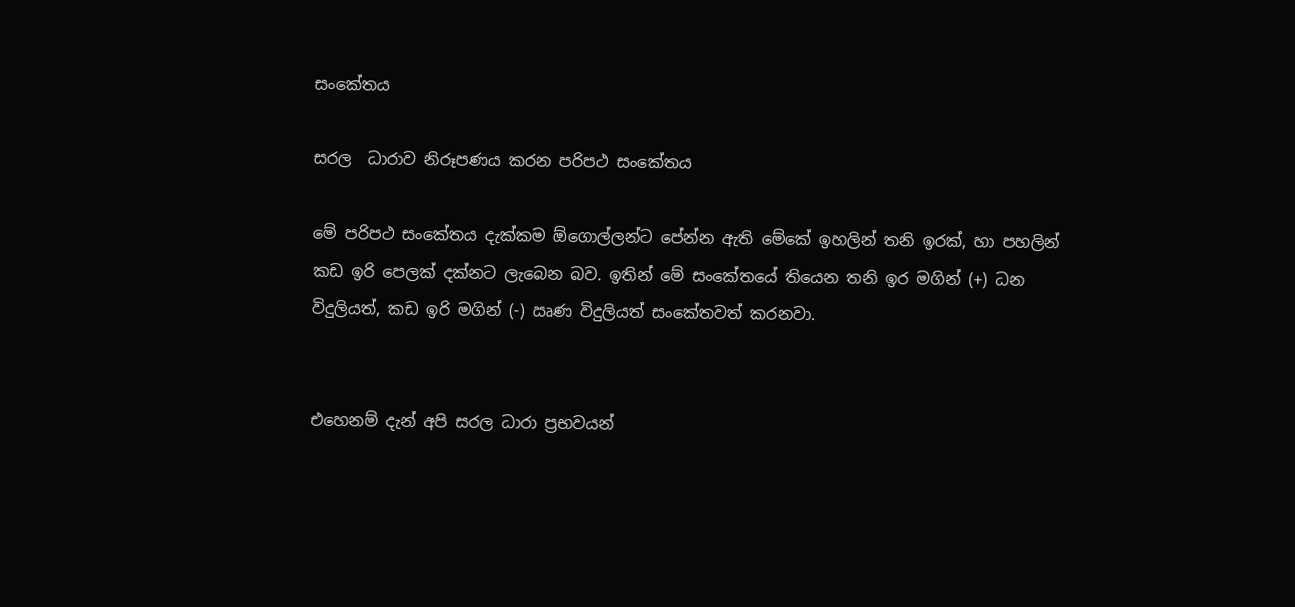සංකේතය

සරල  ධාරාව නිරූපණය කරන පරිපථ සංකේතය

මේ පරිපථ සංකේතය දැක්කම ඕගොල්ලන්ට පේන්න ඇති මේකේ ඉහලින් තනි ඉරක්, හා පහලින් කඩ ඉරි පෙලක් දක්නට ලැබෙන බව. ඉතින් මේ සංකේතයේ තියෙන තනි ඉර මගින් (+) ධන විදුලියත්, කඩ ඉරි මගින් (-) ඍණ විදුලියත් සංකේතවත් කරනවා.


එහෙනම් දැන් අපි සරල ධාරා ප්‍රභවයන්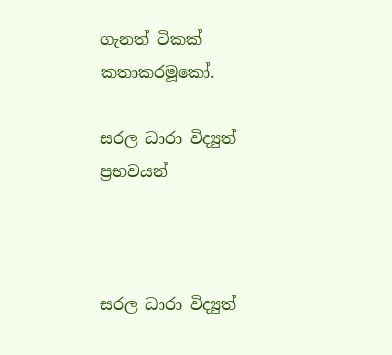ගැනත් ටිකක් කතාකරමූකෝ.

සරල ධාරා විද්‍යුත් ප්‍රභවයන්



සරල ධාරා විද්‍යුත්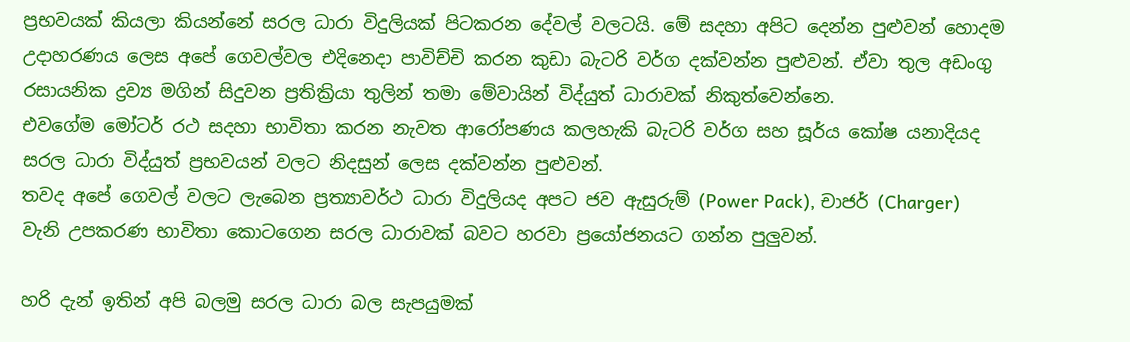ප්‍රභවයක් කියලා කියන්නේ සරල ධාරා විදුලියක් පිටකරන දේවල් වලටයි. මේ සදහා අපිට දෙන්න පුළුවන් හොදම උදාහරණය ලෙස අපේ ගෙවල්වල එදිනෙදා පාවිච්චි කරන කුඩා බැටරි වර්ග දක්වන්න පුළුවන්. ඒවා තුල අඩංගු රසායනික ද්‍රව්‍ය මගින් සිදුවන ප්‍රතික්‍රියා තුලින් තමා මේවායින් විද්යුත් ධාරාවක් නිකුත්වෙන්නෙ.
එවගේම මෝටර් රථ සදහා භාවිතා කරන නැවත ආරෝපණය කලහැකි බැටරි වර්ග සහ සූර්ය කෝෂ යනාදියද සරල ධාරා විද්යුත් ප්‍රභවයන් වලට නිදසුන් ලෙස දක්වන්න පුළුවන්.
තවද අපේ ගෙවල් වලට ලැබෙන ප්‍රත්‍යාවර්ථ ධාරා විදුලියද අපට ජව ඇසුරුම් (Power Pack), චාජර් (Charger) වැනි උපකරණ භාවිතා කොටගෙන සරල ධාරාවක් බවට හරවා ප්‍රයෝජනයට ගන්න පුලුවන්.

හරි දැන් ඉතින් අපි බලමු සරල ධාරා බල සැපයුමක්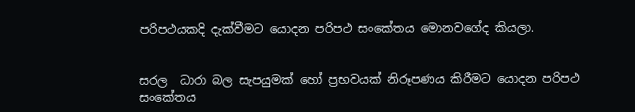පරිපථයකදි දැක්වීමට යොදන පරිපථ සංකේතය මොනවගේද කියලා.


සරල  ධාරා බල සැපයුමක් හෝ ප්‍රභවයක් නිරූපණය කිරීමට යොදන පරිපථ සංකේතය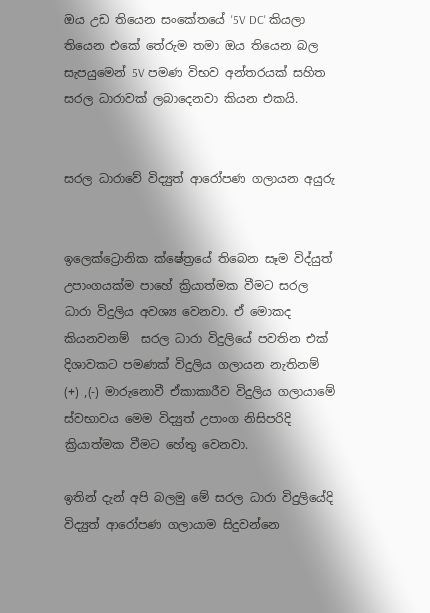ඔය උඩ තියෙන සංකේතයේ '5V DC' කියලා තියෙන එකේ තේරුම තමා ඔය තියෙන බල සැපයුමෙන් 5V පමණ විභව අන්තරයක් සහිත සරල ධාරාවක් ලබාදෙනවා කියන එකයි.


සරල ධාරාවේ විද්‍යුත් ආරෝපණ ගලායන අයුරු


ඉලෙක්ට්‍රොනික ක්ෂේත්‍රයේ තිබෙන සෑම විද්යුත් උපාංගයක්ම පාහේ ක්‍රියාත්මක වීමට සරල ධාරා විදුලිය අවශ්‍ය වෙනවා. ඒ මොකද කියනවනම්  සරල ධාරා විදුලියේ පවතින එක් දිශාවකට පමණක් විදුලිය ගලායන නැතිනම් (+) ,(-) මාරුනොවී ඒකාකාරීව විදුලිය ගලායාමේ ස්වභාවය මෙම විද්‍යුත් උපාංග නිසිපරිදි ක්‍රියාත්මක වීමට හේතු වෙනවා.

ඉතින් දැන් අපි බලමු මේ සරල ධාරා විදුලියේදි විද්‍යුත් ආරෝපණ ගලායාම සිදුවන්නෙ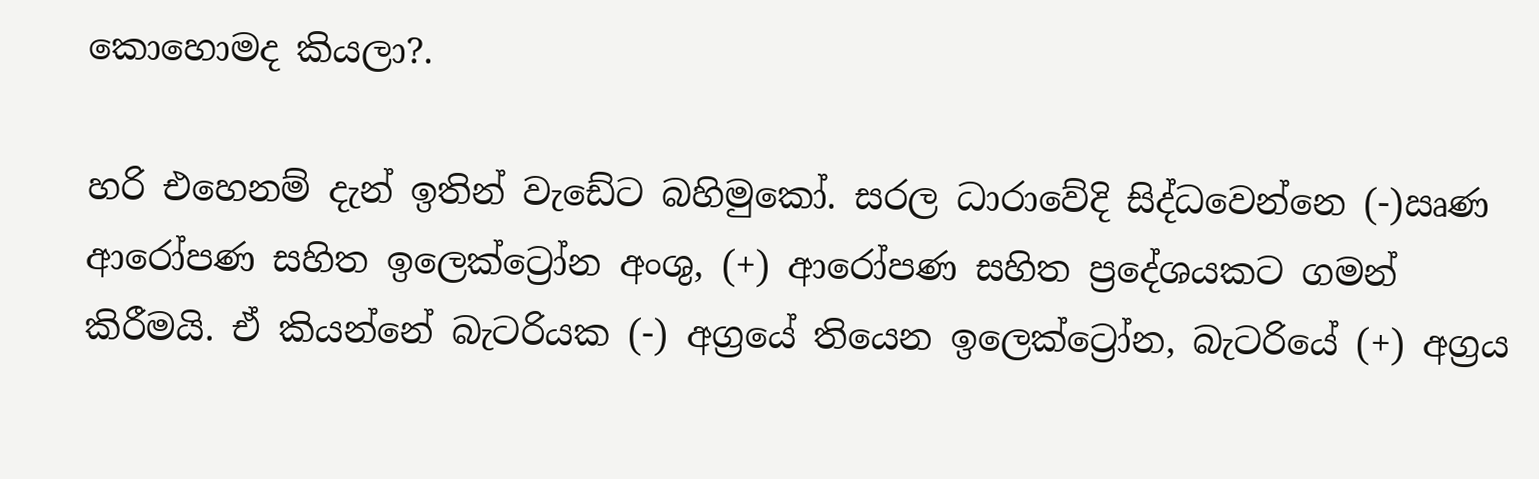කොහොමද කියලා?.

හරි එහෙනම් දැන් ඉතින් වැඩේට බහිමුකෝ. සරල ධාරාවේදි සිද්ධවෙන්නෙ (-)ඍණ ආරෝපණ සහිත ඉලෙක්ට්‍රෝන අංශු, (+) ආරෝපණ සහිත ප්‍රදේශයකට ගමන් කිරීමයි. ඒ කියන්නේ බැටරියක (-) අග්‍රයේ තියෙන ඉලෙක්ට්‍රෝන, බැටරියේ (+) අග්‍රය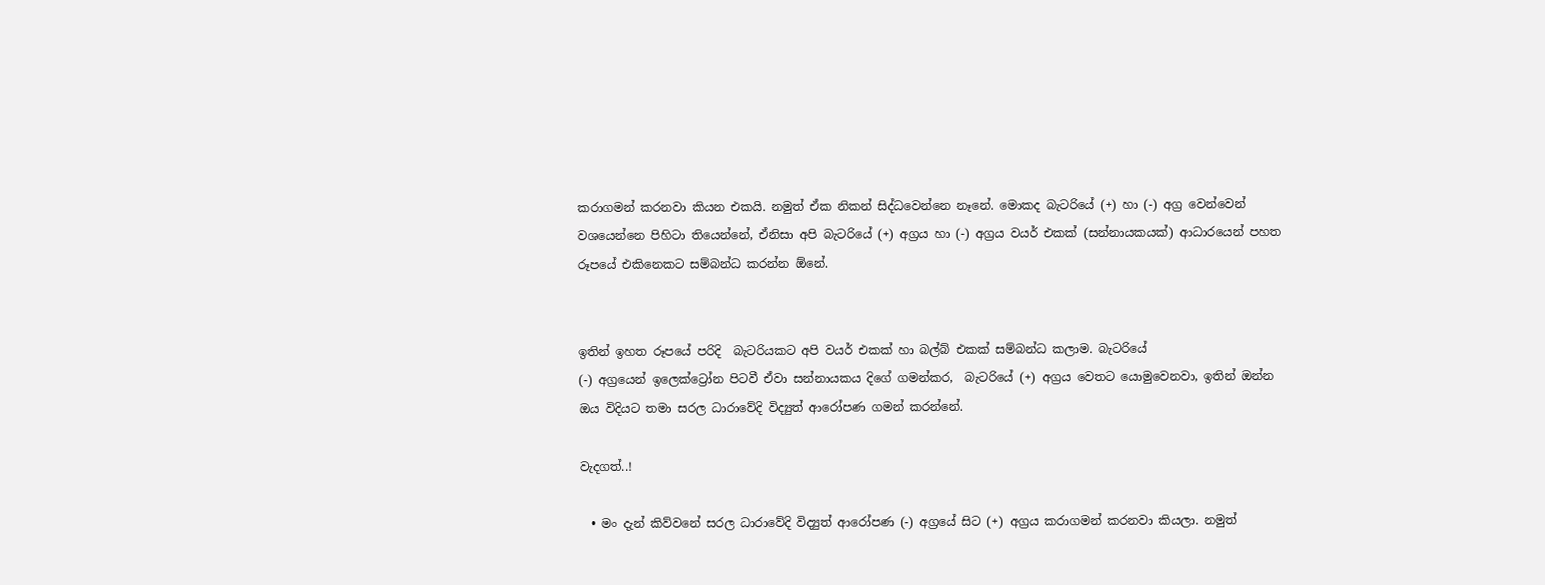කරාගමන් කරනවා කියන එකයි. නමුත් ඒක නිකන් සිද්ධවෙන්නෙ නෑනේ. මොකද බැටරියේ (+) හා (-) අග්‍ර වෙන්වෙන් වශයෙන්නෙ පිහිටා තියෙන්නේ, ඒනිසා අපි බැටරියේ (+) අග්‍රය හා (-) අග්‍රය වයර් එකක් (සන්නායකයක්) ආධාරයෙන් පහත රූපයේ එකිනෙකට සම්බන්ධ කරන්න ඕනේ.


ඉතින් ඉහත රූපයේ පරිදි  බැටරියකට අපි වයර් එකක් හා බල්බ් එකක් සම්බන්ධ කලාම. බැටරියේ
(-) අග්‍රයෙන් ඉලෙක්ට්‍රෝන පිටවී ඒවා සන්නායකය දිගේ ගමන්කර,  බැටරියේ (+) අග්‍රය වෙතට යොමුවෙනවා, ඉතින් ඔන්න ඔය විදියට තමා සරල ධාරාවේදි විද්‍යුත් ආරෝපණ ගමන් කරන්නේ.

වැදගත්..!

  • මං දැන් කිව්වනේ සරල ධාරාවේදි විද්‍යුත් ආරෝපණ (-) අග්‍රයේ සිට (+) අග්‍රය කරාගමන් කරනවා කියලා. නමුත්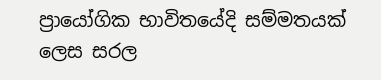ප්‍රායෝගික භාවිතයේදි සම්මතයක් ලෙස සරල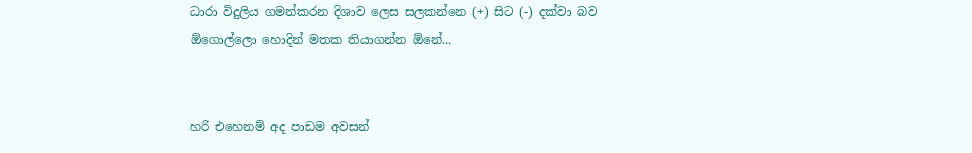ධාරා විදුලිය ගමන්කරන දිශාව ලෙස සලකන්නෙ (+) සිට (-) දක්වා බව ඕගොල්ලො හොදින් මතක තියාගන්න ඕනේ...


හරි එහෙනම් අද පාඩම අවසන්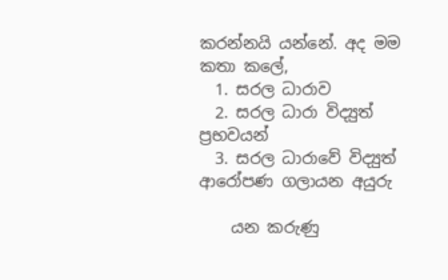කරන්නයි යන්නේ. අද මම කතා කලේ,
  1. සරල ධාරාව
  2. සරල ධාරා විද්‍යුත් ප්‍රභවයන්
  3. සරල ධාරාවේ විද්‍යුත් ආරෝපණ ගලායන අයුරු

    යන කරුණු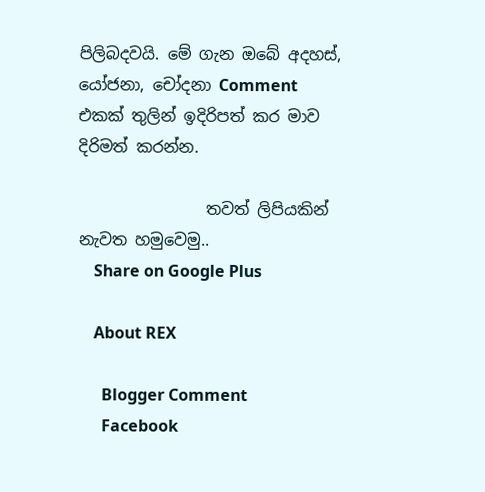පිලිබදවයි. මේ ගැන ඔබේ අදහස්, යෝජනා, චෝදනා Comment එකක් තුලින් ඉදිරිපත් කර මාව දිරිමත් කරන්න.

                තවත් ලිපියකින්  නැවත හමුවෙමු..
    Share on Google Plus

    About REX

      Blogger Comment
      Facebook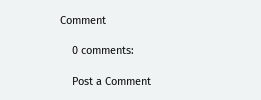Comment

    0 comments:

    Post a Comment